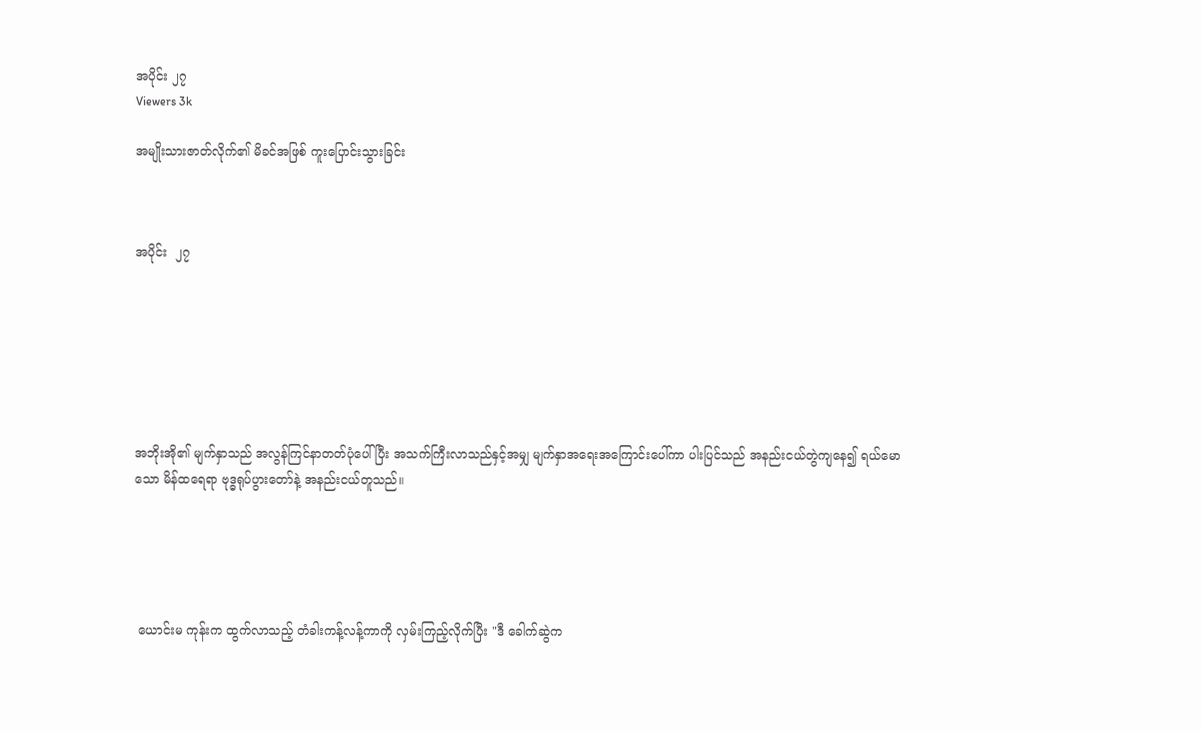အပိုင်း ၂၇
Viewers 3k

အမျိုးသားဇာတ်လိုက်၏ မိခင်အဖြစ် ကူးပြောင်းသွားခြင်း



အပိုင်း  ၂၇







အဘိုးအို၏ မျက်နှာသည် အလွန်ကြင်နာတတ်ပုံပေါ်ပြီး အသက်ကြီးလာသည်နှင့်အမျှ မျက်နှာအရေးအကြောင်းပေါ်ကာ ပါးပြင်သည် အနည်းငယ်တွဲကျနေ၍ ရယ်မောသော မိန်ထရေရာ ဗုဒ္ဓရုပ်ပွားတော်နဲ့ အနည်းငယ်တူသည်။





 ယောင်းမ ကုန်းက ထွက်လာသည့် တံခါးကန့်လန့်ကာကို လှမ်းကြည့်လိုက်ပြီး "ဒီ ခေါက်ဆွဲက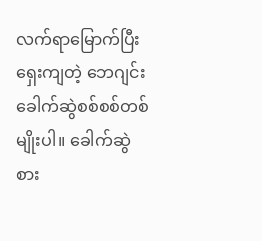လက်ရာမြောက်ပြီးရှေးကျတဲ့ ဘေဂျင်း ခေါက်ဆွဲစစ်စစ်တစ်မျိုးပါ။ ခေါက်ဆွဲစား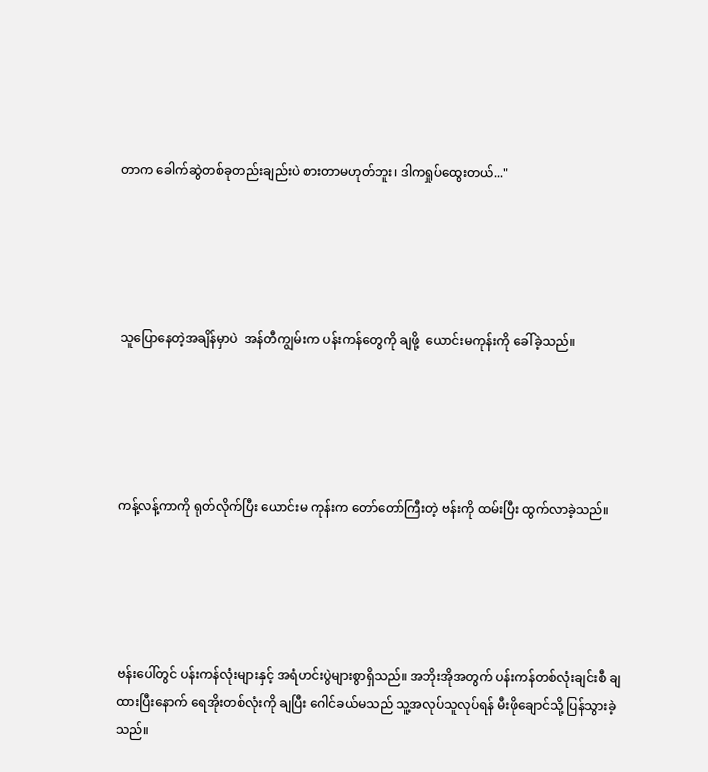တာက ခေါက်ဆွဲတစ်ခုတည်းချည်းပဲ စားတာမဟုတ်ဘူး၊ ဒါကရှုပ်ထွေးတယ်..."





သူပြောနေတဲ့အချိန်မှာပဲ  အန်တီကျွမ်းက ပန်းကန်တွေကို ချဖို့  ယောင်းမကုန်းကို ခေါ်ခဲ့သည်။





ကန့်လန့်ကာကို ရုတ်လိုက်ပြီး ယောင်းမ ကုန်းက တော်တော်ကြီးတဲ့ ဗန်းကို ထမ်းပြီး ထွက်လာခဲ့သည်။





ဗန်းပေါ်တွင် ပန်းကန်လုံးများနှင့် အရံဟင်းပွဲများစွာရှိသည်။ အဘိုးအိုအတွက် ပန်းကန်တစ်လုံးချင်းစီ ချထားပြီးနောက် ရေအိုးတစ်လုံးကို ချပြီး ဂေါင်ခယ်မသည် သူ့အလုပ်သူလုပ်ရန် မီးဖိုချောင်သို့ ပြန်သွားခဲ့သည်။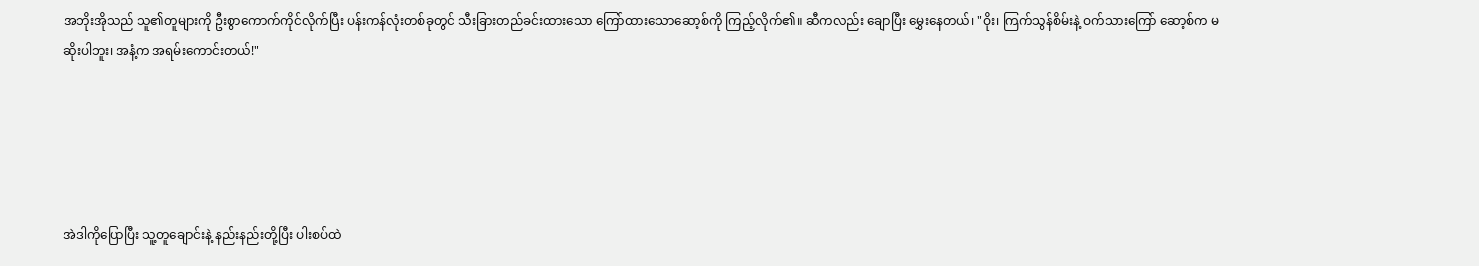အဘိုးအိုသည် သူ၏တူများကို ဦးစွာကောက်ကိုင်လိုက်ပြီး ပန်းကန်လုံးတစ်ခုတွင် သီးခြားတည်ခင်းထားသော ကြော်ထားသောဆော့စ်ကို ကြည့်လိုက်၏။ ဆီကလည်း ချောပြီး မွှေးနေတယ်၊ "ဝိုး၊ ကြက်သွန်စိမ်းနဲ့ ဝက်သားကြော် ဆော့စ်က မဆိုးပါဘူး၊ အနံ့က အရမ်းကောင်းတယ်!"





အဲဒါကိုပြောပြီး သူ့တူချောင်းနဲ့ နည်းနည်းတို့ပြီး ပါးစပ်ထဲ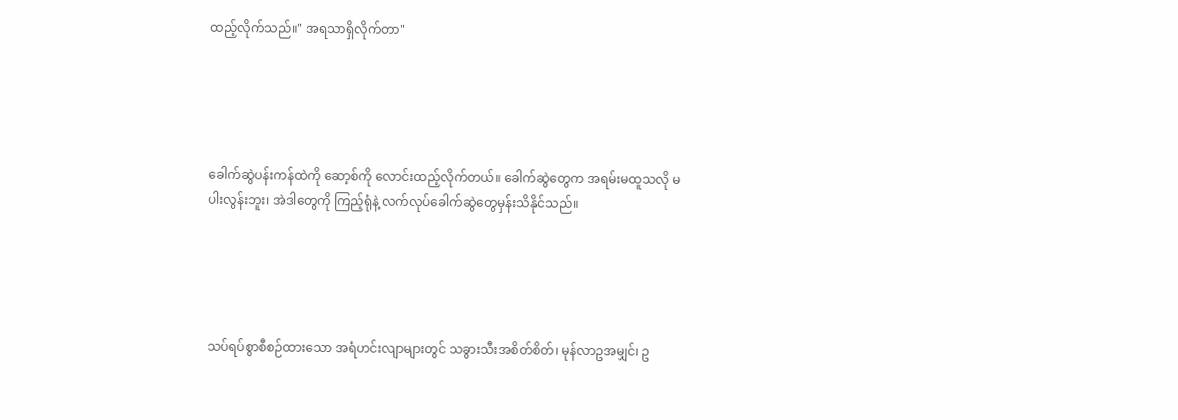ထည့်လိုက်သည်။" အရသာရှိလိုက်တာ"





ခေါက်ဆွဲပန်းကန်ထဲကို ဆော့စ်ကို လောင်းထည့်လိုက်တယ်။ ခေါက်ဆွဲတွေက အရမ်းမထူသလို မပါးလွန်းဘူး၊ အဲဒါတွေကို ကြည့်ရုံနဲ့ လက်လုပ်ခေါက်ဆွဲတွေမှန်းသိနိုင်သည်။





သပ်ရပ်စွာစီစဉ်ထားသော အရံဟင်းလျာများတွင် သခွားသီးအစိတ်စိတ်၊ မုန်လာဥအမျှင်၊ ဥ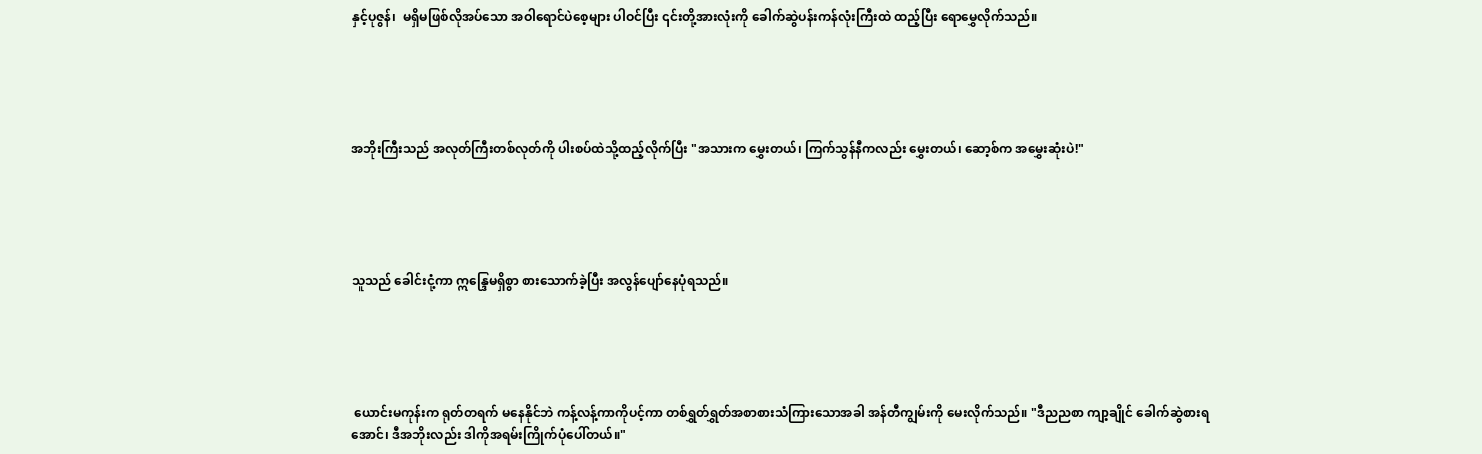နှင့်ပုဇွန်၊  မရှိမဖြစ်လိုအပ်သော အဝါရောင်ပဲစေ့များ ပါဝင်ပြီး ၎င်းတို့အားလုံးကို ခေါက်ဆွဲပန်းကန်လုံးကြီးထဲ ထည့်ပြီး ရောမွှေလိုက်သည်။





အဘိုးကြီးသည် အလုတ်ကြီးတစ်လုတ်ကို ပါးစပ်ထဲသို့ထည့်လိုက်ပြီး "အသားက မွှေးတယ်၊ ကြက်သွန်နီကလည်း မွှေးတယ်၊ ဆော့စ်က အမွှေးဆုံးပဲ!"





သူသည် ခေါင်းငုံ့ကာ ဣန္ဒြေမရှိစွာ စားသောက်ခဲ့ပြီး အလွန်ပျော်နေပုံရသည်။





 ယောင်းမကုန်းက ရုတ်တရက် မနေနိုင်ဘဲ ကန့်လန့်ကာကိုပင့်ကာ တစ်ရွှတ်ရွှတ်အစာစားသံကြားသောအခါ အန်တီကျွမ်းကို မေးလိုက်သည်။ "ဒီညညစာ ကျာ့ချိုင် ခေါက်ဆွဲစားရအောင်၊ ဒီအဘိုးလည်း ဒါကိုအရမ်းကြိုက်ပုံပေါ်တယ်။"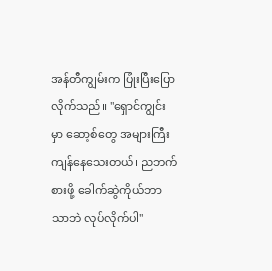အန်တီကျွမ်းက ပြုံးပြီးပြောလိုက်သည်။ "ရှောင်ကျွင်း မှာ ဆော့စ်တွေ အများကြီး ကျန်နေသေးတယ်၊ ညဘက်စားဖို့ ခေါက်ဆွဲကိုယ်ဘာသာဘဲ လုပ်လိုက်ပါ"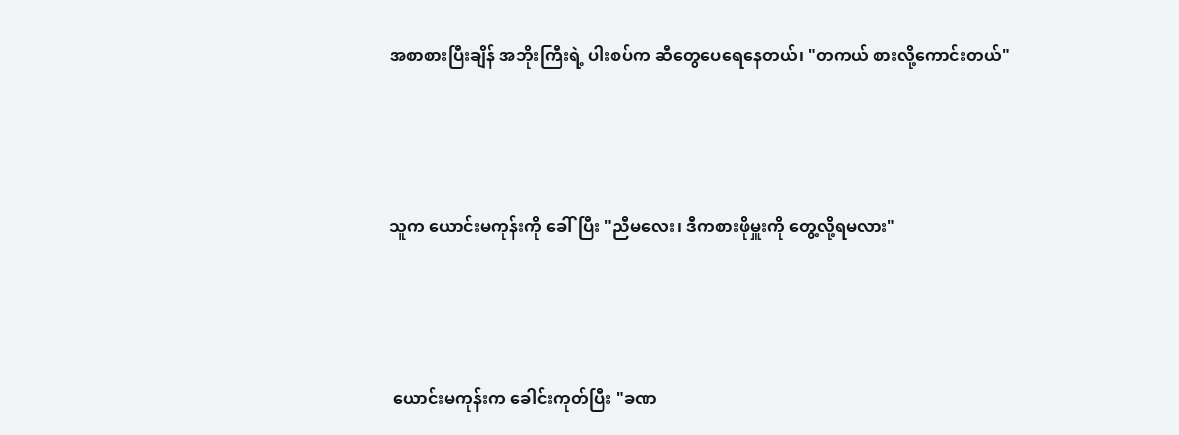အစာစားပြီးချိန် အဘိုးကြီးရဲ့ ပါးစပ်က ဆီတွေပေရေနေတယ်၊ "တကယ် စားလို့ကောင်းတယ်"





သူက ယောင်းမကုန်းကို ခေါ်ပြီး "ညီမလေး၊ ဒီကစားဖိုမှူးကို တွေ့လို့ရမလား"





 ယောင်းမကုန်းက ခေါင်းကုတ်ပြီး "ခဏ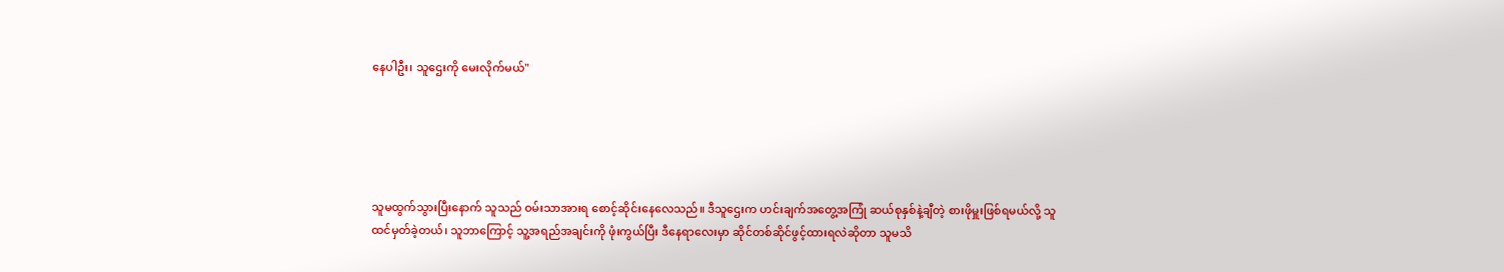နေပါဦး၊ သူဌေးကို မေးလိုက်မယ်"





သူမထွက်သွားပြီးနောက် သူသည် ဝမ်းသာအားရ စောင့်ဆိုင်းနေလေသည်။ ဒီသူဌေးက ဟင်းချက်အတွေ့အကြုံ ဆယ်စုနှစ်နဲ့ချီတဲ့ စားဖိုမှူးဖြစ်ရမယ်လို့ သူထင်မှတ်ခဲ့တယ်၊ သူဘာကြောင့် သူ့အရည်အချင်းကို ဖုံးကွယ်ပြီး ဒီနေရာလေးမှာ ဆိုင်တစ်ဆိုင်ဖွင့်ထားရလဲဆိုတာ သူမသိ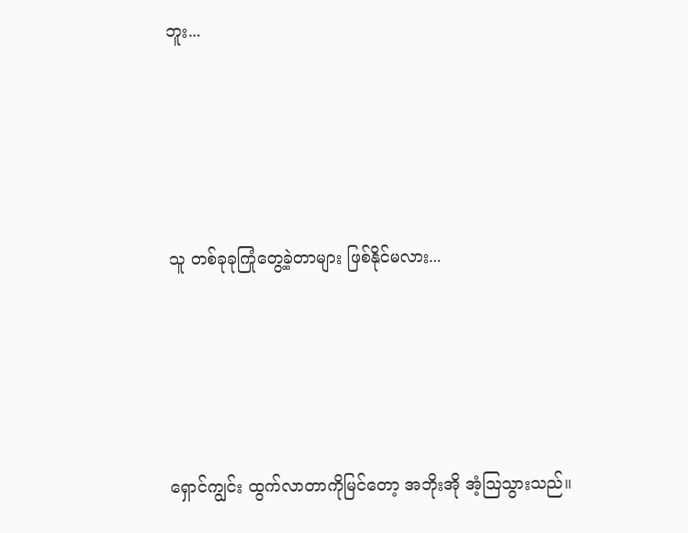ဘူး...





သူ တစ်ခုခုကြုံတွေ့ခဲ့တာများ ဖြစ်နိုင်မလား...





ရှောင်ကျွင်း ထွက်လာတာကိုမြင်တော့ အဘိုးအို အံ့ဩသွားသည်။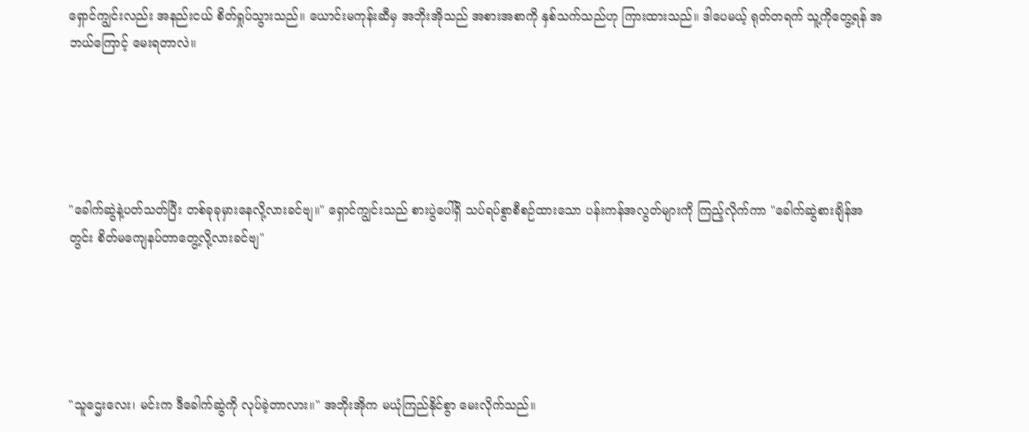ရှောင်ကျွင်းလည်း အနည်းငယ် စိတ်ရှုပ်သွားသည်။ ယောင်းမကုန်းဆီမှ အဘိုးအိုသည် အစားအစာကို နှစ်သက်သည်ဟု ကြားထားသည်။ ဒါပေမယ့် ရုတ်တရက် သူ့ကိုတွေ့ရန် အဘယ်ကြောင့် မေးရတာလဲ။





"ခေါက်ဆွဲနဲ့ပတ်သတ်ပြီး တစ်ခုခုမှားနေလို့လားခင်ဗျ။" ရှောင်ကျွင်းသည် စားပွဲပေါ်ရှိ သပ်ရပ်စွာစီစဉ်ထားသော ပန်းကန်အလွတ်များကို ကြည့်လိုက်ကာ "ခေါက်ဆွဲစားချိန်အတွင်း စိတ်မကျေနပ်တာတွေ့လို့လားခင်ဗျ"





"သူဌေးလေး၊ မင်းက ဒီခေါက်ဆွဲကို လုပ်ခဲ့တာလား။" အဘိုးအိုက မယုံကြည်နိုင်စွာ မေးလိုက်သည်။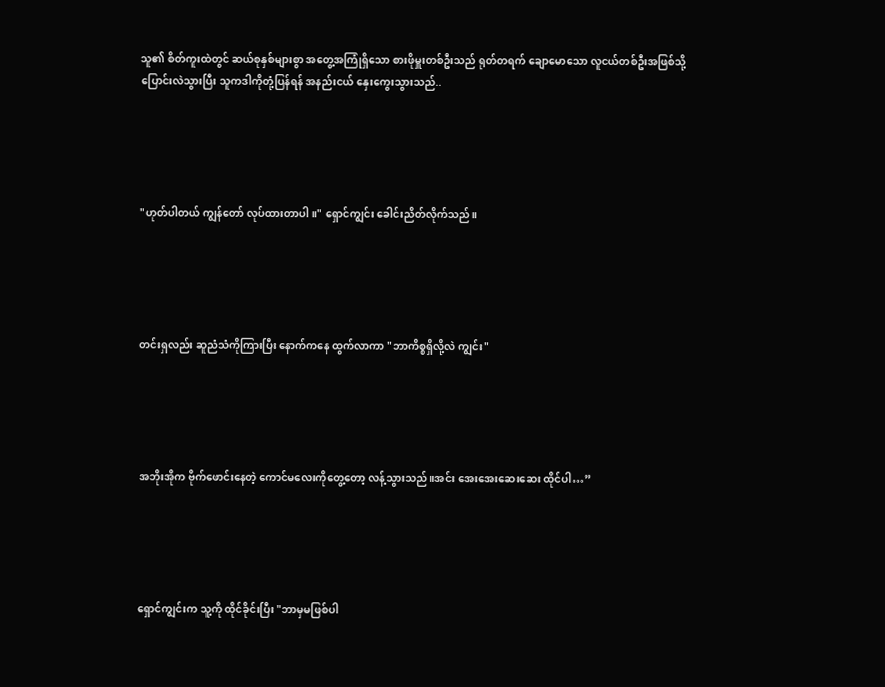သူ၏ စိတ်ကူးထဲတွင် ဆယ်စုနှစ်များစွာ အတွေ့အကြုံရှိသော စားဖိုမှူးတစ်ဦးသည် ရုတ်တရက် ချောမောသော လူငယ်တစ်ဦးအဖြစ်သို့ ပြောင်းလဲသွားပြီး သူကဒါကိုတုံ့ပြန်ရန် အနည်းငယ် နှေးကွေးသွားသည်..





"ဟုတ်ပါတယ် ကျွန်တော် လုပ်ထားတာပါ။" ရှောင်ကျွင်း ခေါင်းညိတ်လိုက်သည်။





တင်းရှလည်း ဆူညံသံကိုကြားပြီး နောက်ကနေ ထွက်လာကာ "ဘာကိစ္စရှိလို့လဲ ကျွင်း"





အဘိုးအိုက ဗိုက်ဖောင်းနေတဲ့ ကောင်မလေးကိုတွေ့တော့ လန့်သွားသည်။အင်း အေးအေးဆေးဆေး ထိုင်ပါ…”





ရှောင်ကျွင်းက သူ့ကို ထိုင်ခိုင်းပြီး "ဘာမှမဖြစ်ပါ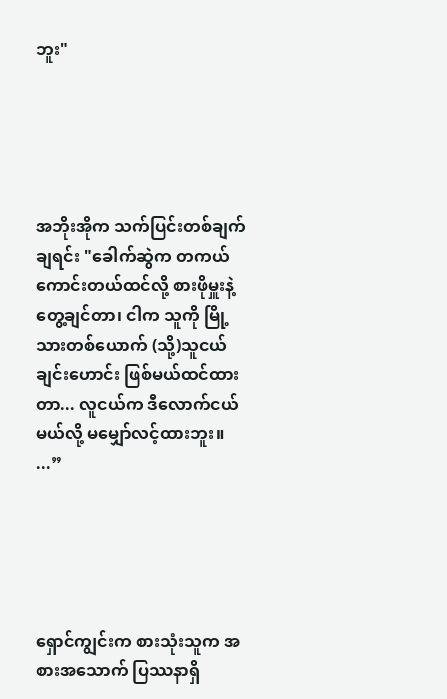ဘူး"





အဘိုးအိုက သက်ပြင်းတစ်ချက်ချရင်း "ခေါက်ဆွဲက တကယ် ကောင်းတယ်ထင်လို့ စားဖိုမှူးနဲ့ တွေ့ချင်တာ၊ ငါက သူကို မြို့သားတစ်ယောက် (သို့)သူငယ်ချင်းဟောင်း ဖြစ်မယ်ထင်ထားတာ... လူငယ်က ဒီလောက်ငယ်မယ်လို့ မမျှော်လင့်ထားဘူး။ ...”





ရှောင်ကျွင်းက စားသုံးသူက အစားအသောက် ပြဿနာရှိ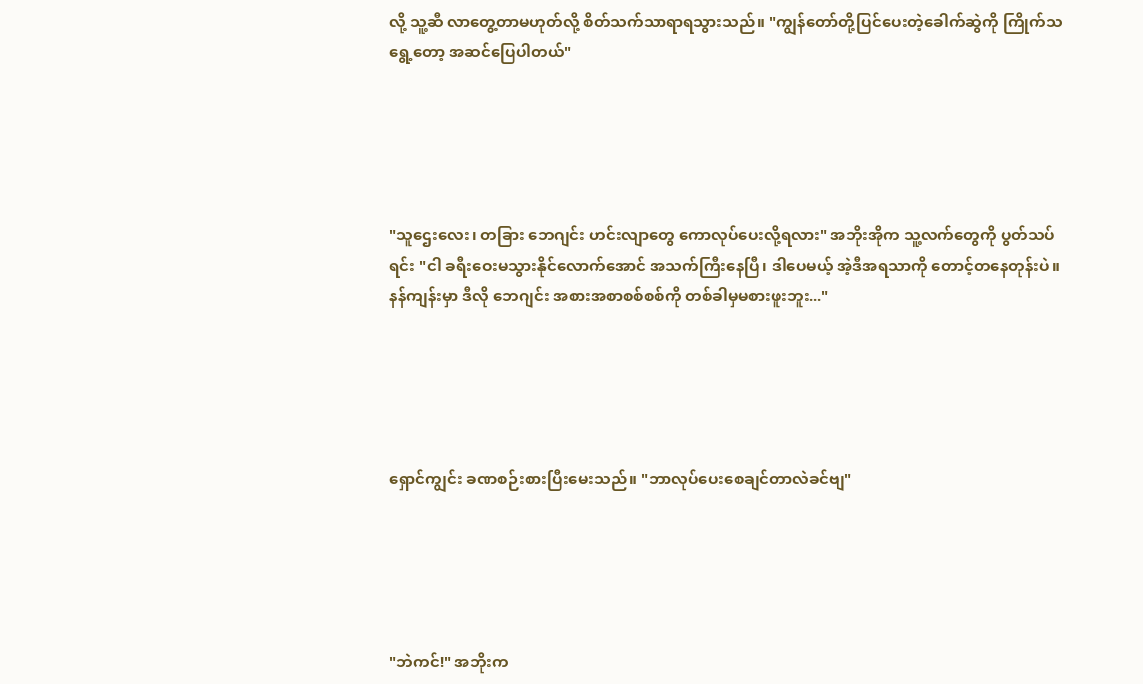လို့ သူ့ဆီ လာတွေ့တာမဟုတ်လို့ စိတ်သက်သာရာရသွားသည်။ "ကျွန်တော်တို့ပြင်ပေးတဲ့ခေါက်ဆွဲကို ကြိုက်သရွေ့တော့ အဆင်ပြေပါတယ်"





"သူဌေးလေး၊ တခြား ဘေဂျင်း ဟင်းလျာတွေ ကောလုပ်ပေးလို့ရလား" အဘိုးအိုက သူ့လက်တွေကို ပွတ်သပ်ရင်း "ငါ ခရီးဝေးမသွားနိုင်လောက်အောင် အသက်ကြီးနေပြီ၊ ဒါပေမယ့် အဲ့ဒီအရသာကို တောင့်တနေတုန်းပဲ။ နန်ကျန်းမှာ ဒီလို ဘေဂျင်း အစားအစာစစ်စစ်ကို တစ်ခါမှမစားဖူးဘူး..."





ရှောင်ကျွင်း ခဏစဉ်းစားပြီးမေးသည်။ "ဘာလုပ်ပေးစေချင်တာလဲခင်ဗျ"





"ဘဲကင်!" အဘိုးက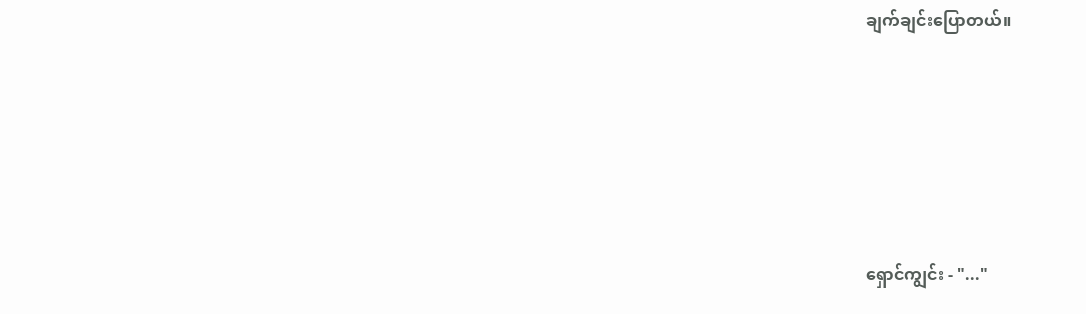ချက်ချင်းပြောတယ်။





ရှောင်ကျွင်း - "..."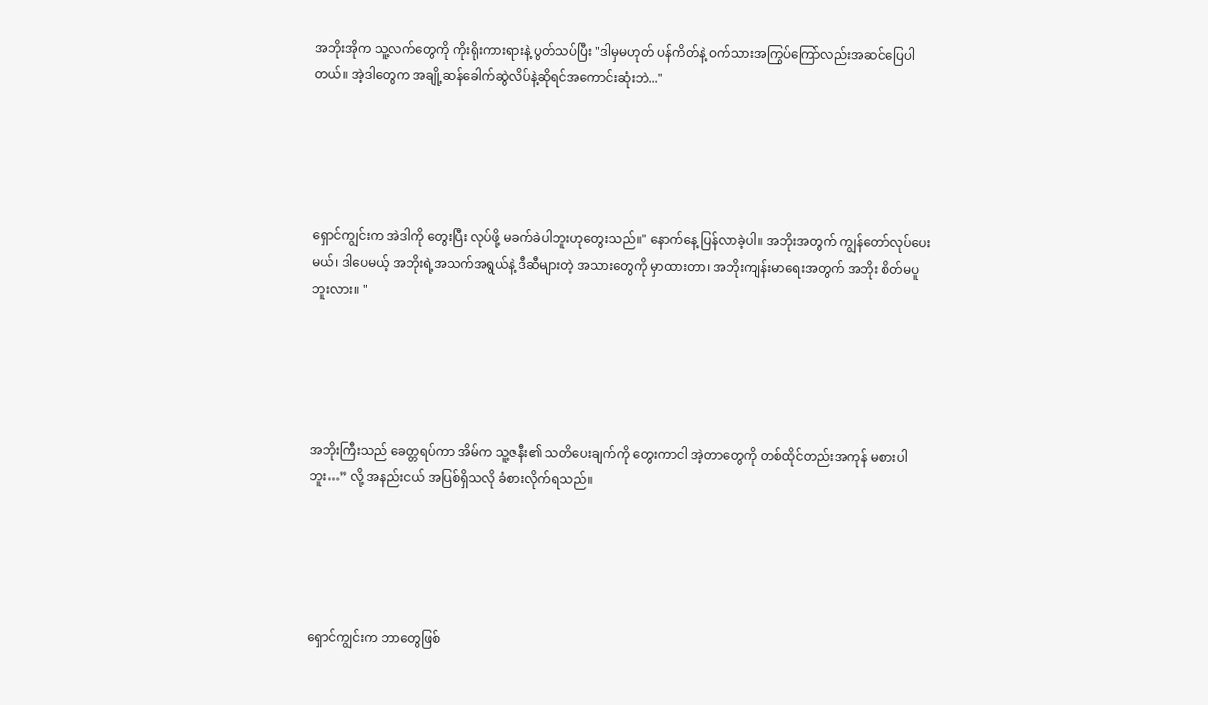အဘိုးအိုက သူ့လက်တွေကို ကိုးရိုးကားရားနဲ့ ပွတ်သပ်ပြီး "ဒါမှမဟုတ် ပန်ကိတ်နဲ့ ဝက်သားအကြွပ်ကြော်လည်းအဆင်ပြေပါတယ်။ အဲ့ဒါတွေက အချို့ဆန်ခေါက်ဆွဲလိပ်နဲ့ဆိုရင်အကောင်းဆုံးဘဲ..."





ရှောင်ကျွင်းက အဲဒါကို တွေးပြီး လုပ်ဖို့ မခက်ခဲပါဘူးဟုတွေးသည်။" နောက်နေ့ ပြန်လာခဲ့ပါ။ အဘိုးအတွက် ကျွန်တော်လုပ်ပေးမယ်၊ ဒါပေမယ့် အဘိုးရဲ့အသက်အရွယ်နဲ့ ဒီဆီများတဲ့ အသားတွေကို မှာထားတာ၊ အဘိုးကျန်းမာရေးအတွက် အဘိုး စိတ်မပူဘူးလား။ "





အဘိုးကြီးသည် ခေတ္တရပ်ကာ အိမ်က သူ့ဇနီး၏ သတိပေးချက်ကို တွေးကာငါ အဲ့တာတွေကို တစ်ထိုင်တည်းအကုန် မစားပါဘူး…” လို့ အနည်းငယ် အပြစ်ရှိသလို ခံစားလိုက်ရသည်။





ရှောင်ကျွင်းက ဘာတွေဖြစ်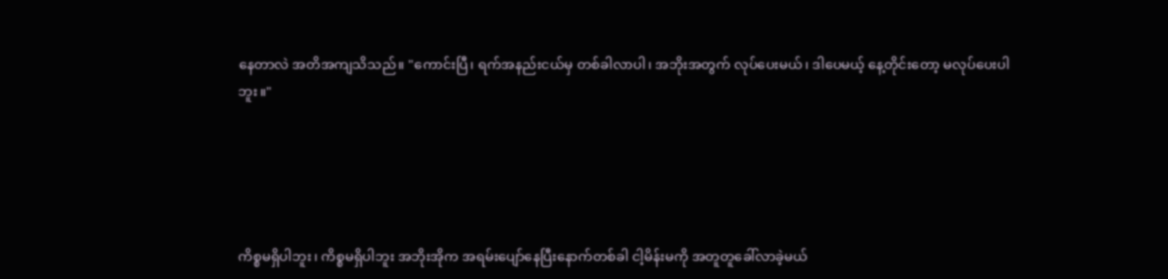နေတာလဲ အတိအကျသိသည်။ "ကောင်းပြီ၊ ရက်အနည်းငယ်မှ တစ်ခါလာပါ၊ အဘိုးအတွက် လုပ်ပေးမယ်၊ ဒါပေမယ့် နေ့တိုင်းတော့ မလုပ်ပေးပါဘူး။"





ကိစ္စမရှိပါဘူး၊ ကိစ္စမရှိပါဘူး အဘိုးအိုက အရမ်းပျော်နေပြီးနောက်တစ်ခါ ငါ့မိန်းမကို အတူတူခေါ်လာခဲ့မယ်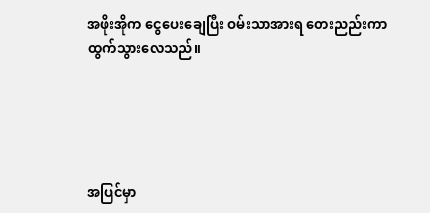အဖိုးအိုက ငွေပေးချေပြီး ဝမ်းသာအားရ တေးညည်းကာ ထွက်သွားလေသည်။





အပြင်မှာ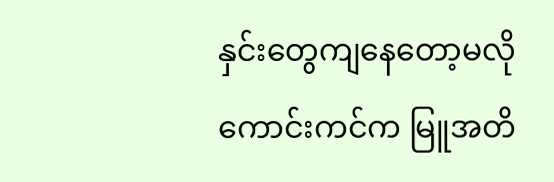နှင်းတွေကျနေတော့မလို ကောင်းကင်က မြူအတိ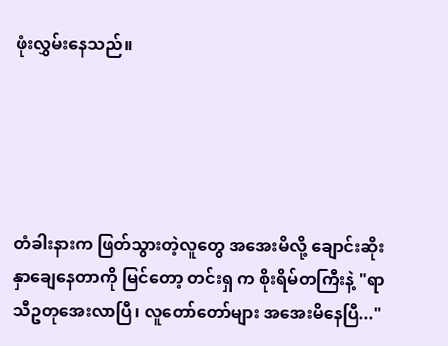ဖုံးလွှမ်းနေသည်။





တံခါးနားက ဖြတ်သွားတဲ့လူတွေ အအေးမိလို့ ချောင်းဆိုး နှာချေနေတာကို မြင်တော့ တင်းရှ က စိုးရိမ်တကြီးနဲ့ "ရာသီဥတုအေးလာပြီ၊ လူတော်တော်များ အအေးမိနေပြီ..."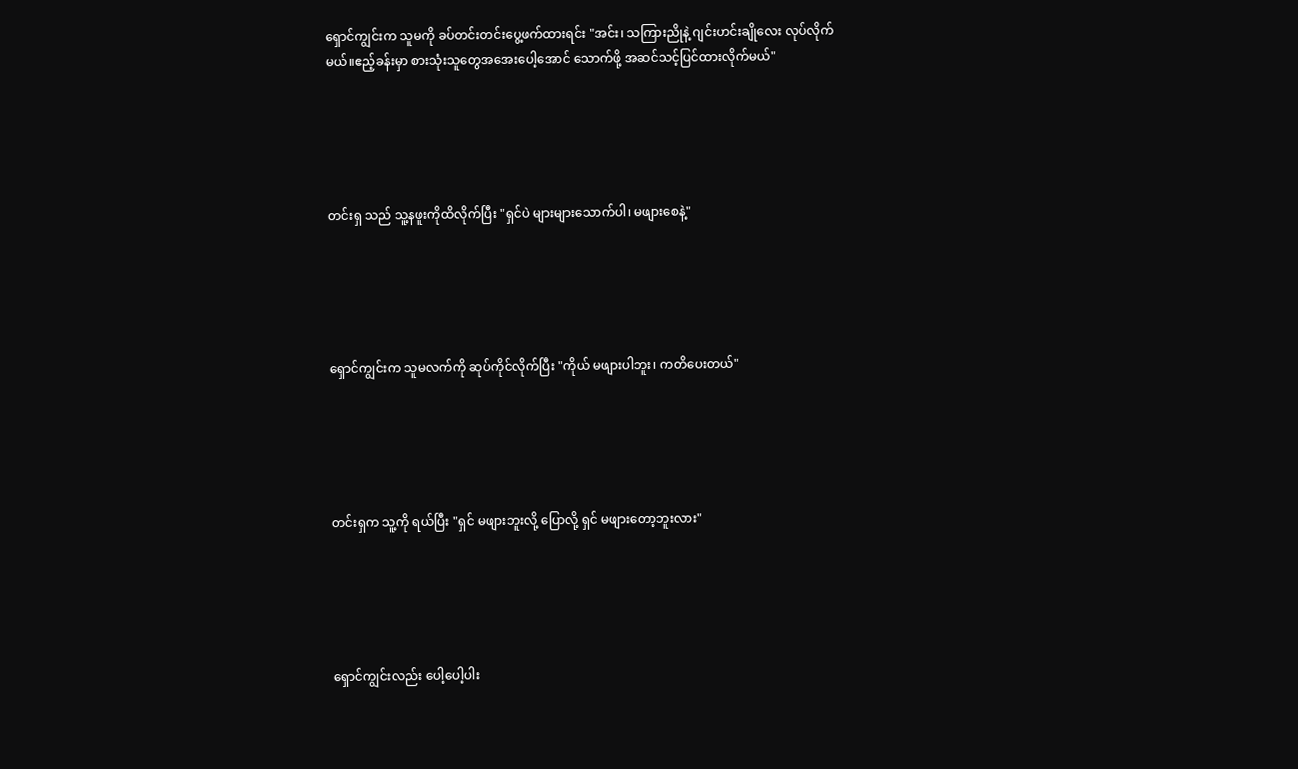ရှောင်ကျွင်းက သူမကို ခပ်တင်းတင်းပွေ့ဖက်ထားရင်း "အင်း၊ သကြားညိုနဲ့ ဂျင်းဟင်းချိုလေး လုပ်လိုက်မယ်။ဧည့်ခန်းမှာ စားသုံးသူတွေအအေးပေါ့အောင် သောက်ဖို့ အဆင်သင့်ပြင်ထားလိုက်မယ်"





တင်းရှ သည် သူ့နဖူးကိုထိလိုက်ပြီး "ရှင်ပဲ များများသောက်ပါ၊ မဖျားစေနဲ့"





ရှောင်ကျွင်းက သူမလက်ကို ဆုပ်ကိုင်လိုက်ပြီး "ကိုယ် မဖျားပါဘူး၊ ကတိပေးတယ်"





တင်းရှက သူ့ကို ရယ်ပြီး "ရှင် မဖျားဘူးလို့ ပြောလို့ ရှင် မဖျားတော့ဘူးလား"





ရှောင်ကျွင်းလည်း ပေါ့ပေါ့ပါး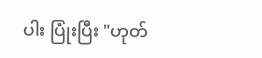ပါး ပြုံးပြီး "ဟုတ်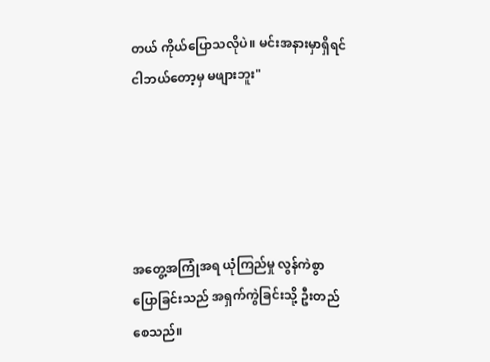တယ် ကိုယ်ပြောသလိုပဲ။ မင်းအနားမှာရှိရင် ငါဘယ်တော့မှ မဖျားဘူး"





အတွေ့အကြုံအရ ယုံကြည်မှု လွန်ကဲစွာပြောခြင်းသည် အရှက်ကွဲခြင်းသို့ ဦးတည်စေသည်။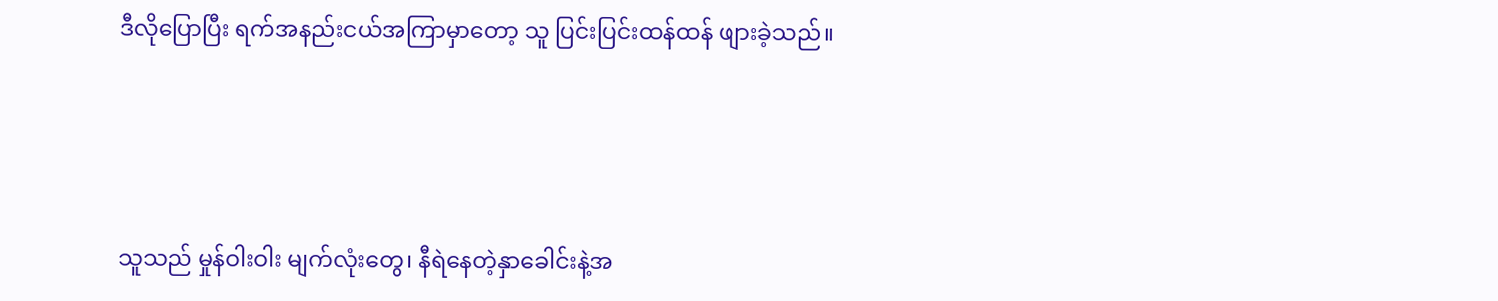ဒီလိုပြောပြီး ရက်အနည်းငယ်အကြာမှာတော့ သူ ပြင်းပြင်းထန်ထန် ဖျားခဲ့သည်။





သူသည် မှုန်ဝါးဝါး မျက်လုံးတွေ၊ နီရဲနေတဲ့နှာခေါင်းနဲ့အ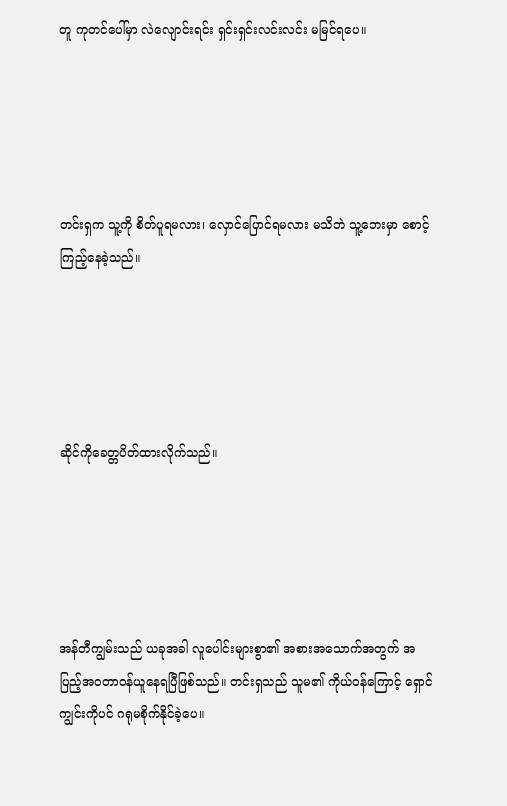တူ ကုတင်ပေါ်မှာ လဲလျောင်းရင်း ရှင်းရှင်းလင်းလင်း မမြင်ရပေ။





တင်းရှက သူ့ကို စိတ်ပူရမလား၊ လှောင်ပြောင်ရမလား မသိဘဲ သူ့ဘေးမှာ စောင့်ကြည့်နေခဲ့သည်။





ဆိုင်ကိုခေတ္တပိတ်ထားလိုက်သည်။





အန်တီကျွမ်းသည် ယခုအခါ လူပေါင်းများစွာ၏ အစားအသောက်အတွက် အပြည့်အဝတာဝန်ယူနေရပြီဖြစ်သည်။ တင်းရှသည် သူမ၏ ကိုယ်၀န်ကြောင့် ရှောင်ကျွင်းကိုပင် ဂရုမစိုက်နိုင်ခဲ့ပေ။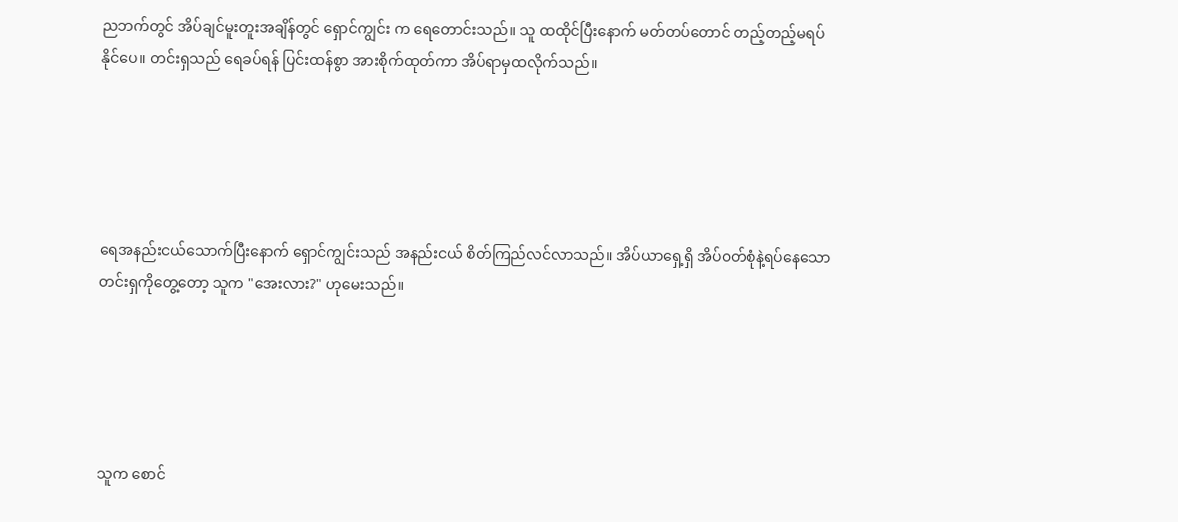ညဘက်တွင် အိပ်ချင်မူးတူးအချိန်တွင် ရှောင်ကျွင်း က ရေတောင်းသည်။ သူ ထထိုင်ပြီးနောက် မတ်တပ်တောင် တည့်တည့်မရပ်နိုင်ပေ။ တင်းရှသည် ရေခပ်ရန် ပြင်းထန်စွာ အားစိုက်ထုတ်ကာ အိပ်ရာမှထလိုက်သည်။





ရေအနည်းငယ်သောက်ပြီးနောက် ရှောင်ကျွင်းသည် အနည်းငယ် စိတ်ကြည်လင်လာသည်။ အိပ်ယာရှေ့ရှိ အိပ်၀တ်စုံနဲ့ရပ်နေသော တင်းရှကိုတွေ့တော့ သူက "အေးလား?" ဟုမေးသည်။





သူက စောင်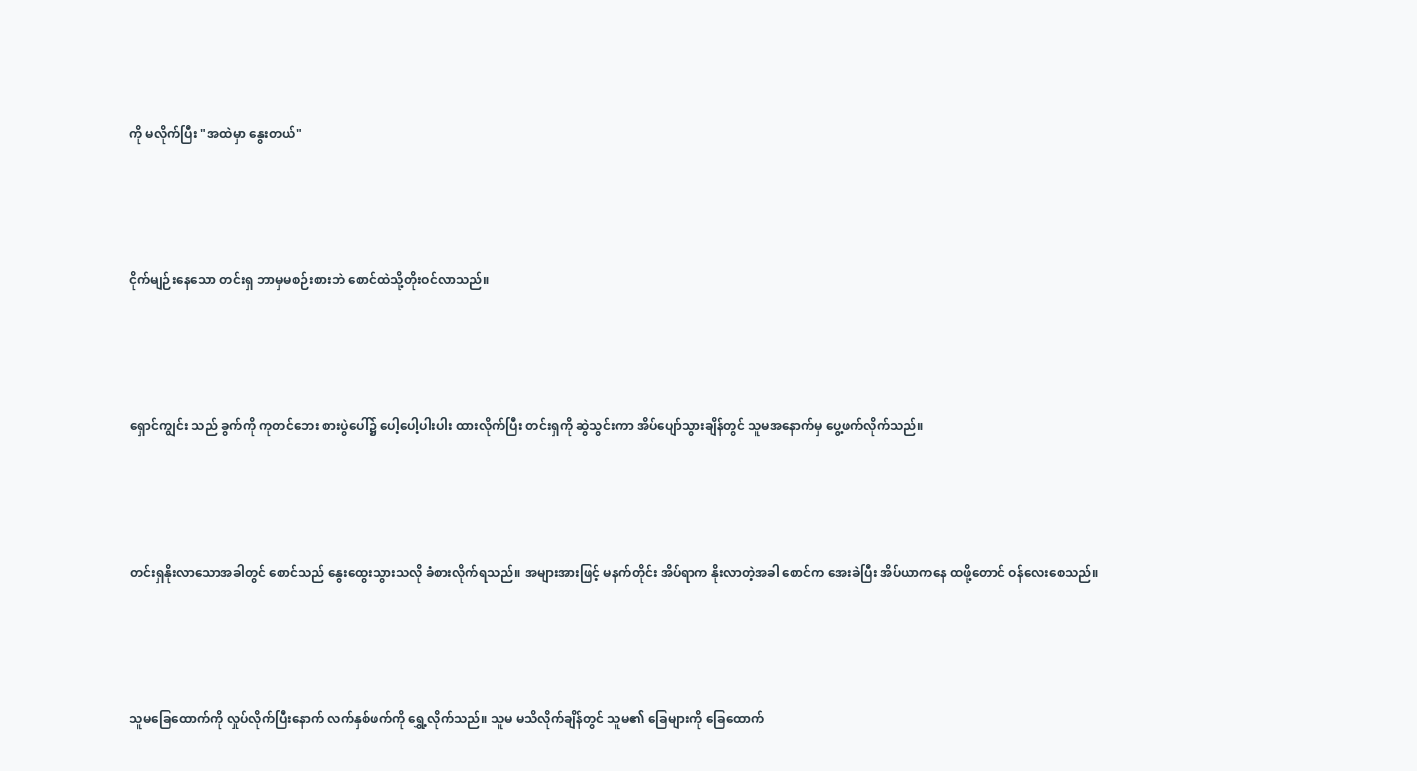ကို မလိုက်ပြီး "အထဲမှာ နွေးတယ်"





ငိုက်မျဉ်းနေသော တင်းရှ ဘာမှမစဉ်းစားဘဲ စောင်ထဲသို့တိုးဝင်လာသည်။





ရှောင်ကျွင်း သည် ခွက်ကို ကုတင်ဘေး စားပွဲပေါ်၌ ပေါ့ပေါ့ပါးပါး ထားလိုက်ပြီး တင်းရှကို ဆွဲသွင်းကာ အိပ်ပျော်သွားချိန်တွင် သူမအနောက်မှ ပွေ့ဖက်လိုက်သည်။





တင်းရှနိုးလာသောအခါတွင် စောင်သည် နွေးထွေးသွားသလို ခံစားလိုက်ရသည်။ အများအားဖြင့် မနက်တိုင်း အိပ်ရာက နိုးလာတဲ့အခါ စောင်က အေးခဲပြီး အိပ်ယာကနေ ထဖို့တောင် ဝန်လေးစေသည်။





သူမခြေထောက်ကို လှုပ်လိုက်ပြီးနောက် လက်နှစ်ဖက်ကို ရွှေ့လိုက်သည်။ သူမ မသိလိုက်ချိန်တွင် သူမ၏ ခြေများကို ခြေထောက်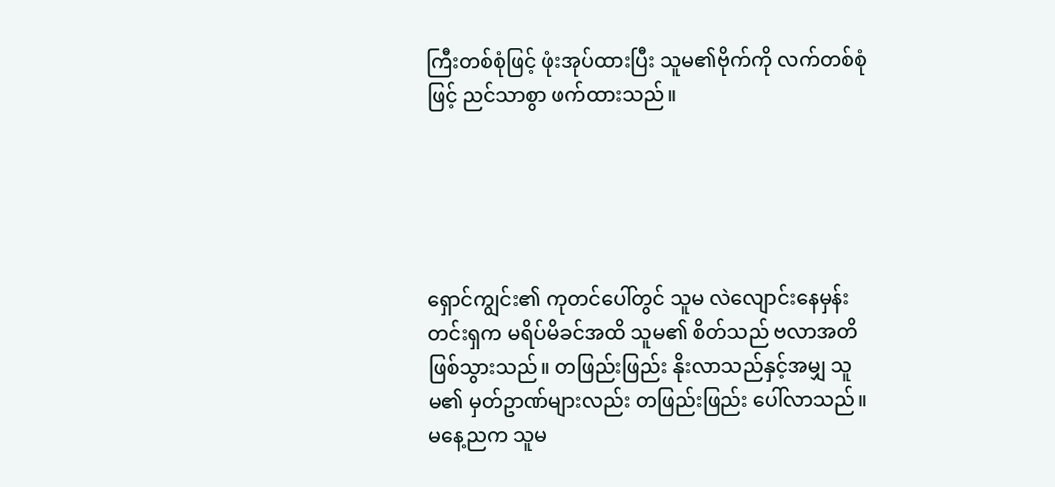ကြီးတစ်စုံဖြင့် ဖုံးအုပ်ထားပြီး သူမ၏ဗိုက်ကို လက်တစ်စုံဖြင့် ညင်သာစွာ ဖက်ထားသည်။





ရှောင်ကျွင်း၏ ကုတင်ပေါ်တွင် သူမ လဲလျောင်းနေမှန်း တင်းရှက မရိပ်မိခင်အထိ သူမ၏ စိတ်သည် ဗလာအတိဖြစ်သွားသည်။ တဖြည်းဖြည်း နိုးလာသည်နှင့်အမျှ သူမ၏ မှတ်ဥာဏ်များလည်း တဖြည်းဖြည်း ပေါ်လာသည်။ မနေ့ညက သူမ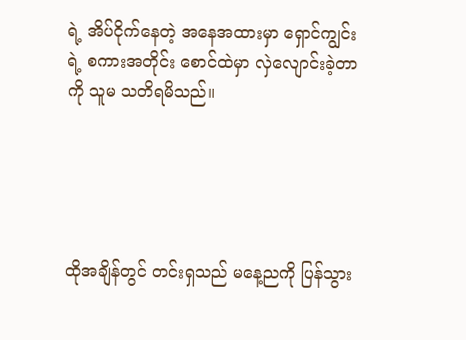ရဲ့ အိပ်ငိုက်နေတဲ့ အနေအထားမှာ ရှောင်ကျွင်းရဲ့ စကားအတိုင်း စောင်ထဲမှာ လှဲလျောင်းခဲ့တာကို သူမ သတိရမိသည်။





ထိုအချိန်တွင် တင်းရှသည် မနေ့ညကို ပြန်သွား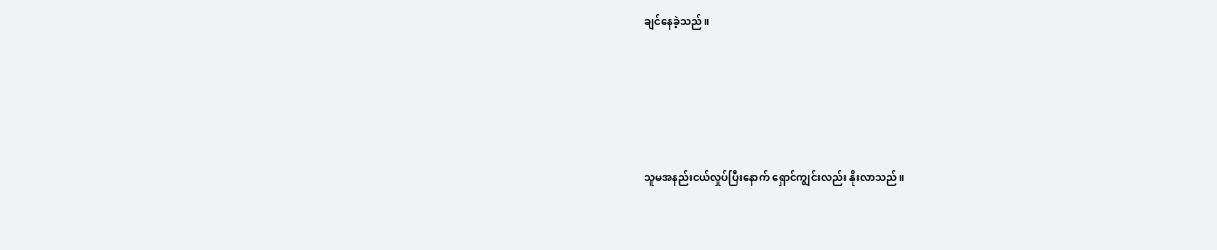ချင်နေခဲ့သည်။





သူမအနည်းငယ်လှုပ်ပြီးနောက် ရှောင်ကျွင်းလည်း နိုးလာသည်။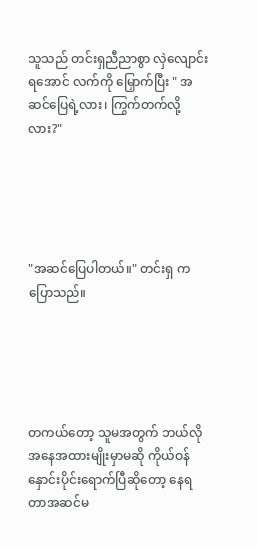သူသည် တင်းရှညီညာစွာ လှဲလျောင်းရအောင် လက်ကို မြှောက်ပြီး " အဆင်ပြေရဲ့လား၊ ကြွက်တက်လို့လား?"





"အဆင်ပြေပါတယ်။" တင်းရှ က ပြောသည်။





တကယ်တော့ သူမအတွက် ဘယ်လိုအနေအထားမျိုးမှာမဆို ကိုယ်ဝန်နှောင်းပိုင်းရောက်ပြီဆိုတော့ နေရတာအဆင်မ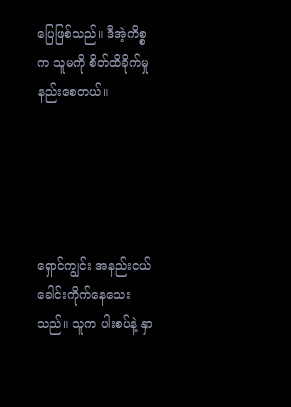ပြေဖြစ်သည်။ ဒီအဲ့ကိစ္စက သူမကို စိတ်ထိခိုက်မှုနည်းစေတယ်။





ရှောင်ကျွင်း အနည်းငယ် ခေါင်းကိုက်နေသေးသည်။ သူက ပါးစပ်နဲ့ နှာ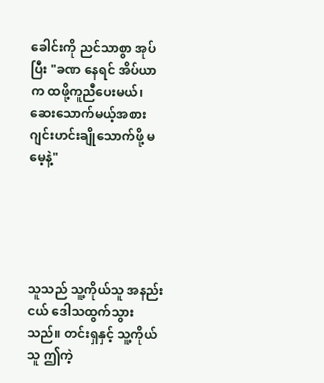ခေါင်းကို ညင်သာစွာ အုပ်ပြီး "ခဏ နေရင် အိပ်ယာက ထဖို့ကူညီပေးမယ်၊ ဆေးသောက်မယ့်အစား ဂျင်းဟင်းချိုသောက်ဖို့ မမေ့နဲ့"





သူသည် သူ့ကိုယ်သူ အနည်းငယ် ဒေါသထွက်သွားသည်။ တင်းရှနှင့် သူ့ကိုယ်သူ ဤကဲ့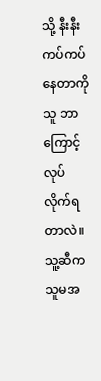သို့ နီးနီးကပ်ကပ်နေတာကို သူ ဘာကြောင့်လုပ်လိုက်ရတာလဲ။ သူ့ဆီက သူမအ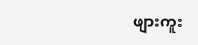ဖျားကူး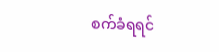စက်ခံရရင်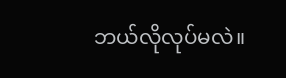ဘယ်လိုလုပ်မလဲ။